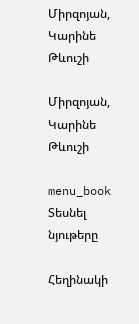Միրզոյան, Կարինե Թևուշի

Միրզոյան, Կարինե Թևուշի

menu_book Տեսնել նյութերը

Հեղինակի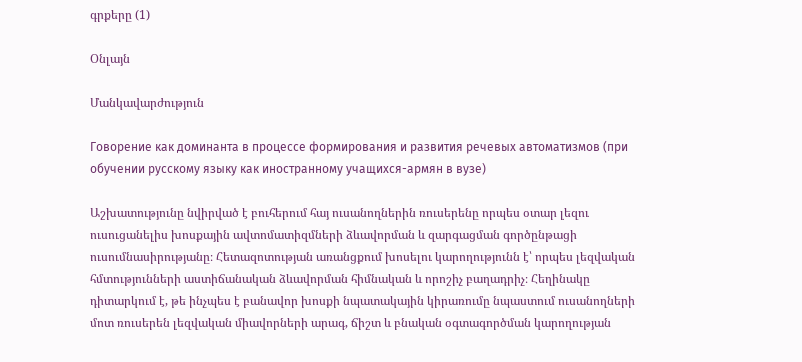գրքերը (1)

Օնլայն

Մանկավարժություն

Говорение как доминанта в процессе формирования и развития речевых автоматизмов (при обучении русскому языку как иностранному учащихся-армян в вузе)

Աշխատությունը նվիրված է բուհերում հայ ուսանողներին ռուսերենը որպես օտար լեզու ուսուցանելիս խոսքային ավտոմատիզմների ձևավորման և զարգացման գործընթացի ուսումնասիրությանը։ Հետազոտության առանցքում խոսելու կարողությունն է՝ որպես լեզվական հմտությունների աստիճանական ձևավորման հիմնական և որոշիչ բաղադրիչ։ Հեղինակը դիտարկում է, թե ինչպես է բանավոր խոսքի նպատակային կիրառումը նպաստում ուսանողների մոտ ռուսերեն լեզվական միավորների արագ, ճիշտ և բնական օգտագործման կարողության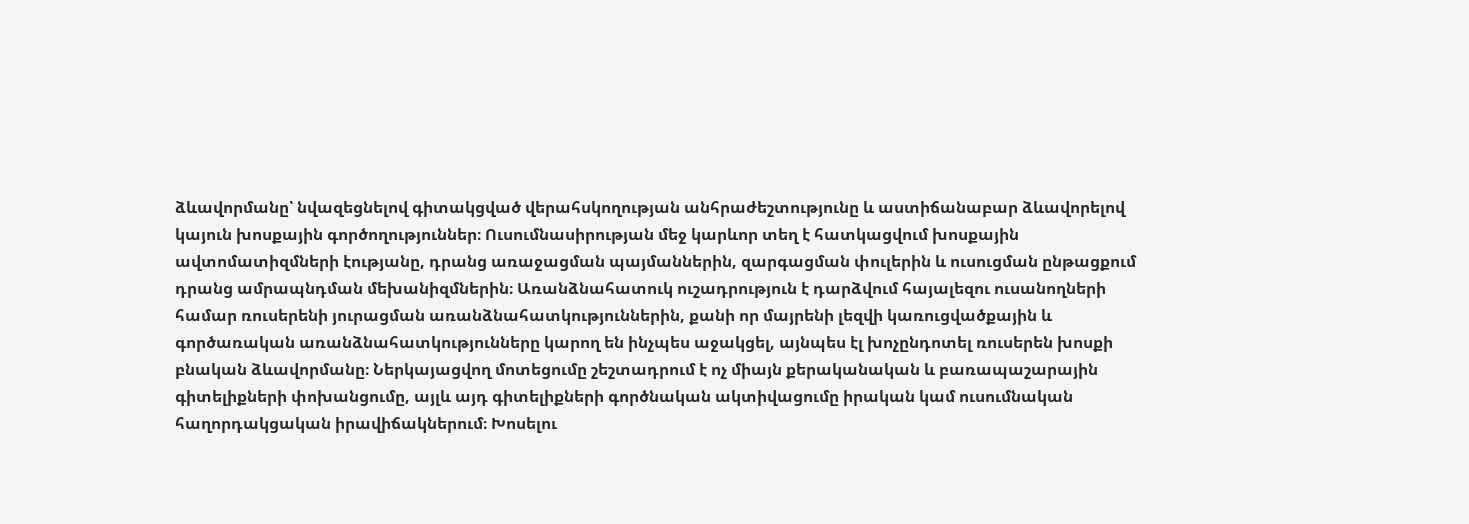ձևավորմանը՝ նվազեցնելով գիտակցված վերահսկողության անհրաժեշտությունը և աստիճանաբար ձևավորելով կայուն խոսքային գործողություններ։ Ուսումնասիրության մեջ կարևոր տեղ է հատկացվում խոսքային ավտոմատիզմների էությանը, դրանց առաջացման պայմաններին, զարգացման փուլերին և ուսուցման ընթացքում դրանց ամրապնդման մեխանիզմներին։ Առանձնահատուկ ուշադրություն է դարձվում հայալեզու ուսանողների համար ռուսերենի յուրացման առանձնահատկություններին, քանի որ մայրենի լեզվի կառուցվածքային և գործառական առանձնահատկությունները կարող են ինչպես աջակցել, այնպես էլ խոչընդոտել ռուսերեն խոսքի բնական ձևավորմանը։ Ներկայացվող մոտեցումը շեշտադրում է ոչ միայն քերականական և բառապաշարային գիտելիքների փոխանցումը, այլև այդ գիտելիքների գործնական ակտիվացումը իրական կամ ուսումնական հաղորդակցական իրավիճակներում։ Խոսելու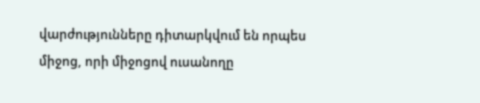վարժությունները դիտարկվում են որպես միջոց, որի միջոցով ուսանողը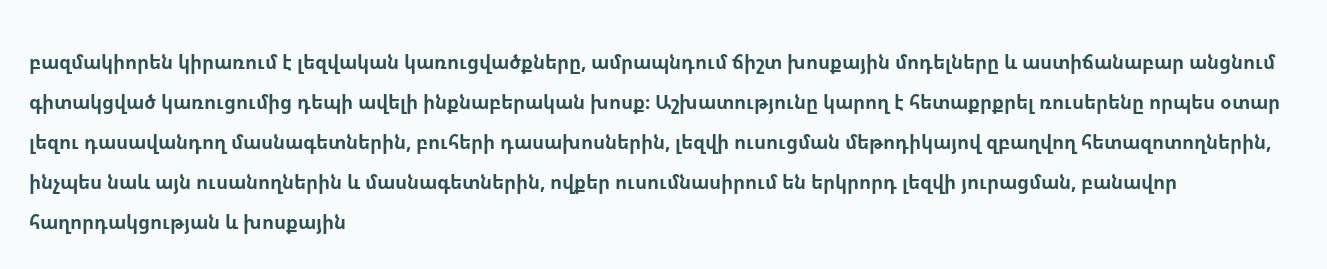բազմակիորեն կիրառում է լեզվական կառուցվածքները, ամրապնդում ճիշտ խոսքային մոդելները և աստիճանաբար անցնում գիտակցված կառուցումից դեպի ավելի ինքնաբերական խոսք։ Աշխատությունը կարող է հետաքրքրել ռուսերենը որպես օտար լեզու դասավանդող մասնագետներին, բուհերի դասախոսներին, լեզվի ուսուցման մեթոդիկայով զբաղվող հետազոտողներին, ինչպես նաև այն ուսանողներին և մասնագետներին, ովքեր ուսումնասիրում են երկրորդ լեզվի յուրացման, բանավոր հաղորդակցության և խոսքային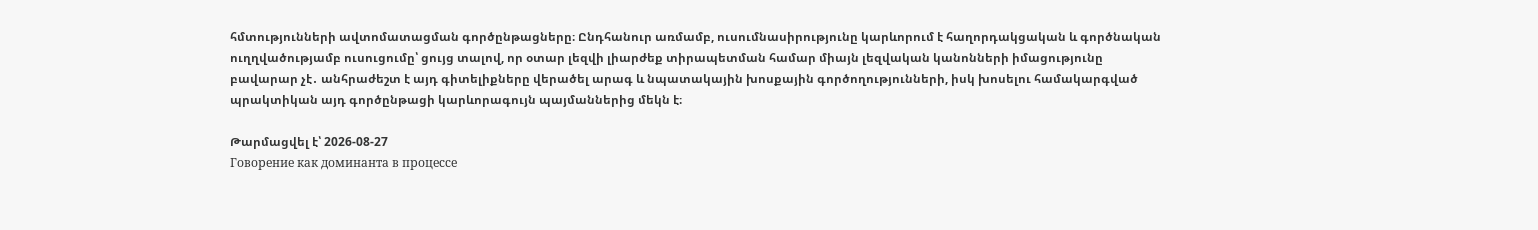հմտությունների ավտոմատացման գործընթացները։ Ընդհանուր առմամբ, ուսումնասիրությունը կարևորում է հաղորդակցական և գործնական ուղղվածությամբ ուսուցումը՝ ցույց տալով, որ օտար լեզվի լիարժեք տիրապետման համար միայն լեզվական կանոնների իմացությունը բավարար չէ․ անհրաժեշտ է այդ գիտելիքները վերածել արագ և նպատակային խոսքային գործողությունների, իսկ խոսելու համակարգված պրակտիկան այդ գործընթացի կարևորագույն պայմաններից մեկն է։

Թարմացվել է՝ 2026-08-27
Говорение как доминанта в процессе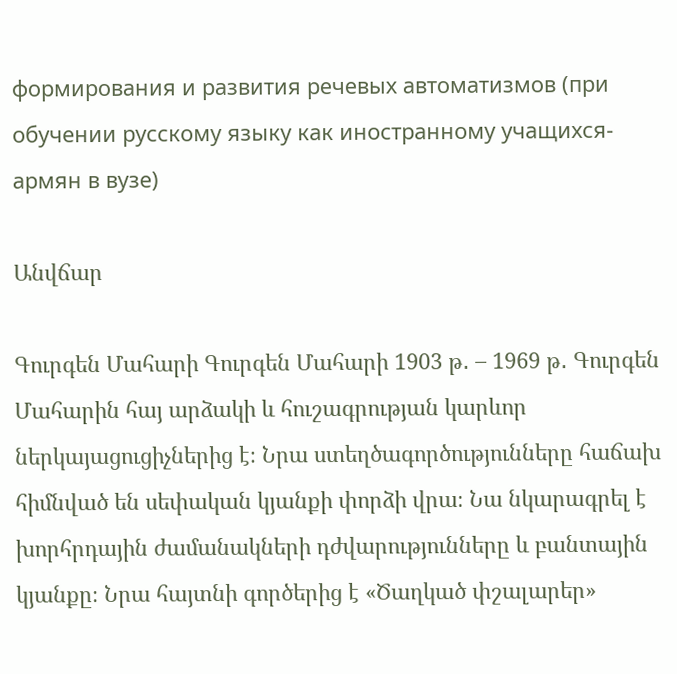формирования и развития речевых автоматизмов (при обучении русскому языку как иностранному учащихся-армян в вузе)

Անվճար

Գուրգեն Մահարի Գուրգեն Մահարի 1903 թ․ – 1969 թ․ Գուրգեն Մահարին հայ արձակի և հուշագրության կարևոր ներկայացուցիչներից է։ Նրա ստեղծագործությունները հաճախ հիմնված են սեփական կյանքի փորձի վրա։ Նա նկարագրել է խորհրդային ժամանակների դժվարությունները և բանտային կյանքը։ Նրա հայտնի գործերից է «Ծաղկած փշալարեր»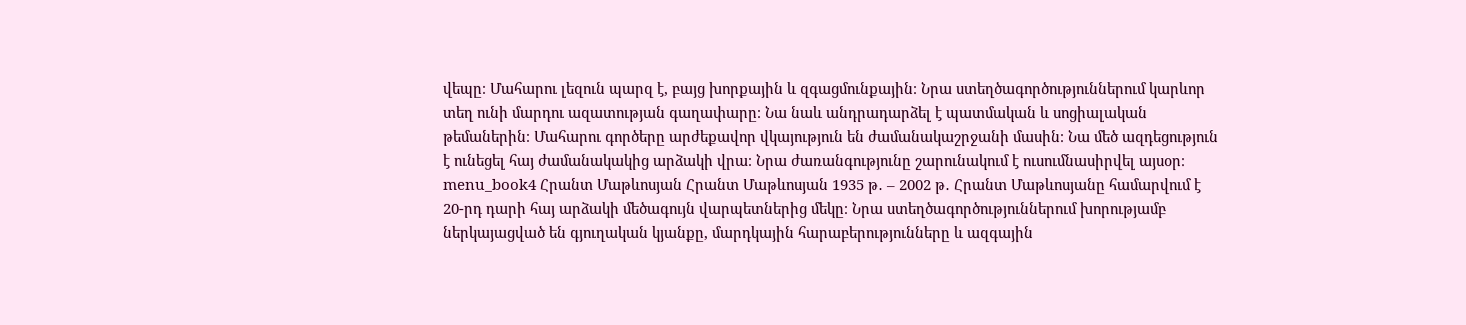վեպը։ Մահարու լեզուն պարզ է, բայց խորքային և զգացմունքային։ Նրա ստեղծագործություններում կարևոր տեղ ունի մարդու ազատության գաղափարը։ Նա նաև անդրադարձել է պատմական և սոցիալական թեմաներին։ Մահարու գործերը արժեքավոր վկայություն են ժամանակաշրջանի մասին։ Նա մեծ ազդեցություն է ունեցել հայ ժամանակակից արձակի վրա։ Նրա ժառանգությունը շարունակում է ուսումնասիրվել այսօր։ menu_book4 Հրանտ Մաթևոսյան Հրանտ Մաթևոսյան 1935 թ․ – 2002 թ․ Հրանտ Մաթևոսյանը համարվում է 20-րդ դարի հայ արձակի մեծագույն վարպետներից մեկը։ Նրա ստեղծագործություններում խորությամբ ներկայացված են գյուղական կյանքը, մարդկային հարաբերությունները և ազգային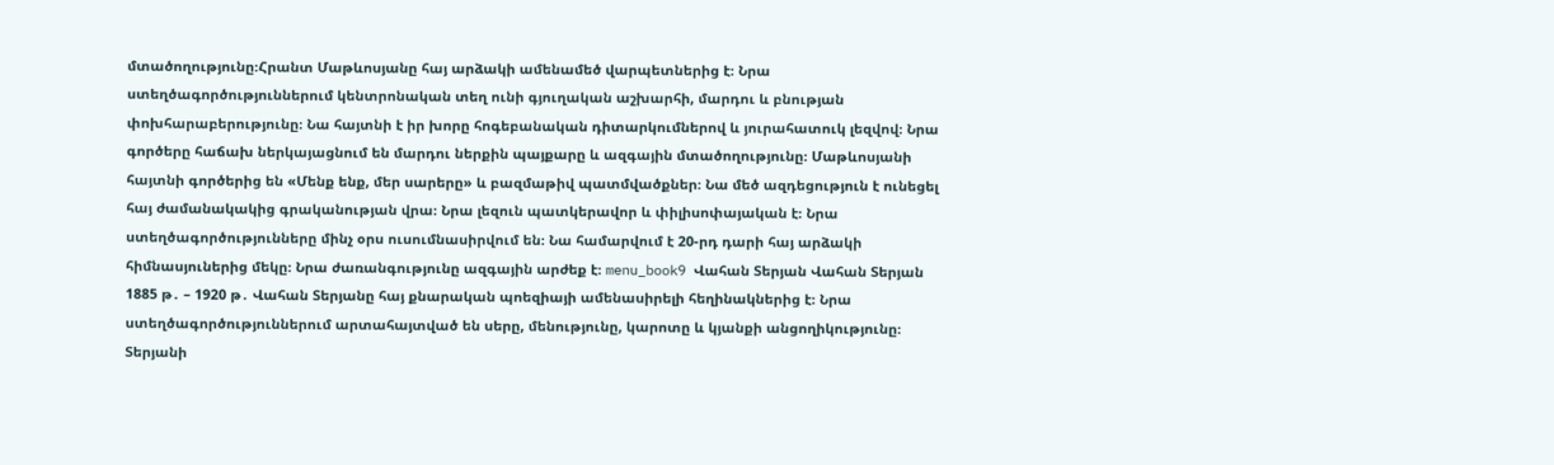մտածողությունը։Հրանտ Մաթևոսյանը հայ արձակի ամենամեծ վարպետներից է։ Նրա ստեղծագործություններում կենտրոնական տեղ ունի գյուղական աշխարհի, մարդու և բնության փոխհարաբերությունը։ Նա հայտնի է իր խորը հոգեբանական դիտարկումներով և յուրահատուկ լեզվով։ Նրա գործերը հաճախ ներկայացնում են մարդու ներքին պայքարը և ազգային մտածողությունը։ Մաթևոսյանի հայտնի գործերից են «Մենք ենք, մեր սարերը» և բազմաթիվ պատմվածքներ։ Նա մեծ ազդեցություն է ունեցել հայ ժամանակակից գրականության վրա։ Նրա լեզուն պատկերավոր և փիլիսոփայական է։ Նրա ստեղծագործությունները մինչ օրս ուսումնասիրվում են։ Նա համարվում է 20-րդ դարի հայ արձակի հիմնասյուներից մեկը։ Նրա ժառանգությունը ազգային արժեք է։ menu_book9 Վահան Տերյան Վահան Տերյան 1885 թ․ – 1920 թ․ Վահան Տերյանը հայ քնարական պոեզիայի ամենասիրելի հեղինակներից է։ Նրա ստեղծագործություններում արտահայտված են սերը, մենությունը, կարոտը և կյանքի անցողիկությունը։ Տերյանի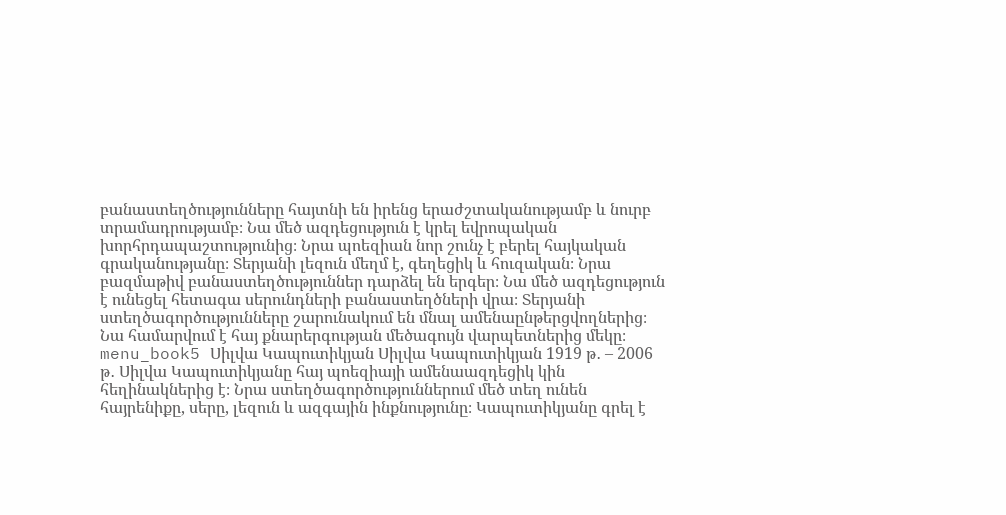բանաստեղծությունները հայտնի են իրենց երաժշտականությամբ և նուրբ տրամադրությամբ։ Նա մեծ ազդեցություն է կրել եվրոպական խորհրդապաշտությունից։ Նրա պոեզիան նոր շունչ է բերել հայկական գրականությանը։ Տերյանի լեզուն մեղմ է, գեղեցիկ և հուզական։ Նրա բազմաթիվ բանաստեղծություններ դարձել են երգեր։ Նա մեծ ազդեցություն է ունեցել հետագա սերունդների բանաստեղծների վրա։ Տերյանի ստեղծագործությունները շարունակում են մնալ ամենաընթերցվողներից։ Նա համարվում է հայ քնարերգության մեծագույն վարպետներից մեկը։ menu_book5 Սիլվա Կապուտիկյան Սիլվա Կապուտիկյան 1919 թ․ – 2006 թ․ Սիլվա Կապուտիկյանը հայ պոեզիայի ամենաազդեցիկ կին հեղինակներից է։ Նրա ստեղծագործություններում մեծ տեղ ունեն հայրենիքը, սերը, լեզուն և ազգային ինքնությունը։ Կապուտիկյանը գրել է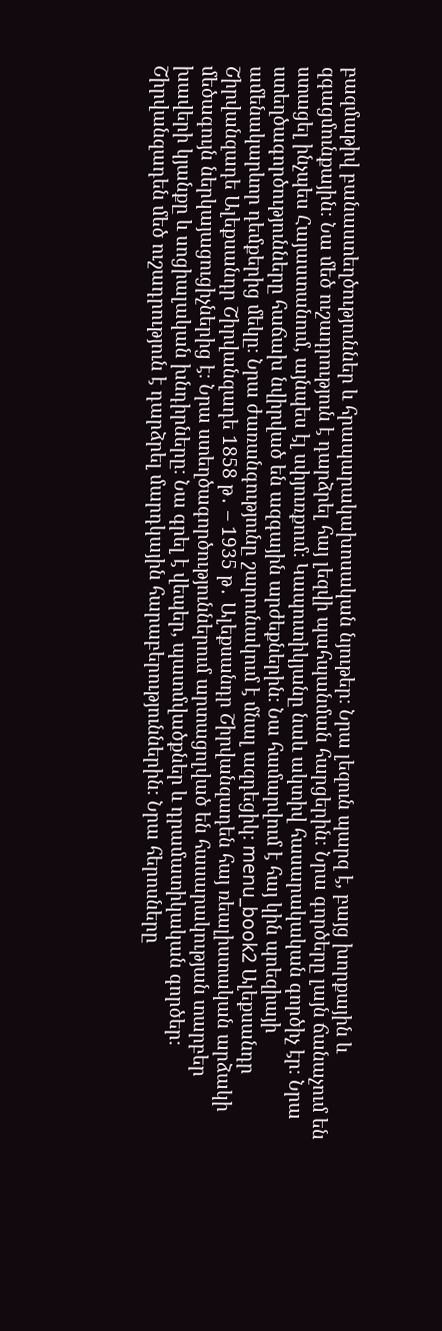բազմաթիվ բանաստեղծություններ և հրապարակախոսական նյութեր։ Նրա լեզուն պարզ է, բայց խորքային և զգացմունքային։ Նա մեծ ուշադրություն է դարձրել հայ լեզվի պահպանման հարցերին։ Նրա գործերը լայն ճանաչում են ստացել ինչպես Հայաստանում, այնպես էլ սփյուռքում։ Կապուտիկյանը նաև ակտիվ հասարակական գործիչ էր։ Նրա ստեղծագործությունները հաճախ նվիրված են ազգային արժեքներին։ Նա համարվում է հայ կին պոեզիայի ամենակարևոր դեմքերից մեկը։ Նրա ժառանգությունը շարունակում է մնալ ազդեցիկ։ menu_book2 Ալեքսանդր Շիրվանզադե Ալեքսանդր Շիրվանզադե 1858 թ․ – 1935 թ․ Ալեքսանդր Շիրվանզադեն հայ ռեալիստական արձակի մեծագույն ներկայացուցիչներից է։ Նրա ստեղծագործություններում արտացոլված են հասարակության տարբեր խավերի կյանքը և սոցիալական խնդիրները։ Նա գրել է վեպեր, պատմվածքներ և դրամատիկական գործեր։ Շիրվանզադեն մեծ ուշադրություն է դարձրել մարդկային հարաբերություններին։ Նրա հերոսները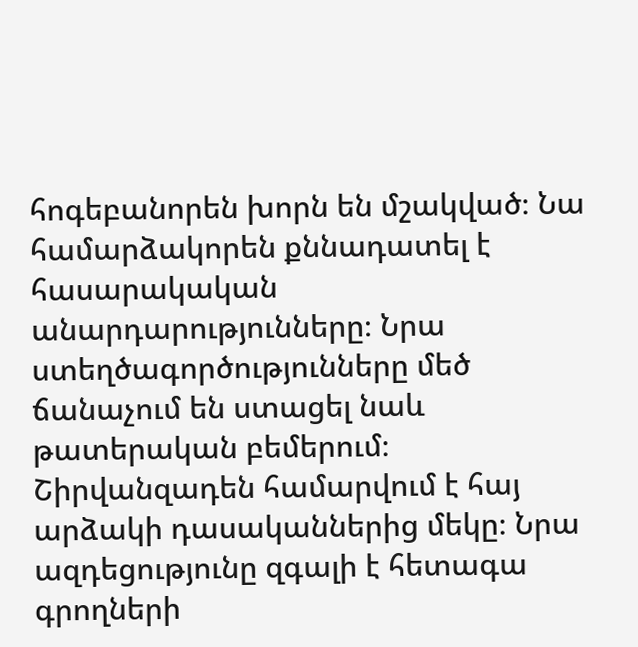հոգեբանորեն խորն են մշակված։ Նա համարձակորեն քննադատել է հասարակական անարդարությունները։ Նրա ստեղծագործությունները մեծ ճանաչում են ստացել նաև թատերական բեմերում։ Շիրվանզադեն համարվում է հայ արձակի դասականներից մեկը։ Նրա ազդեցությունը զգալի է հետագա գրողների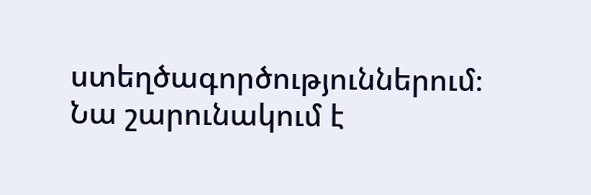ստեղծագործություններում։ Նա շարունակում է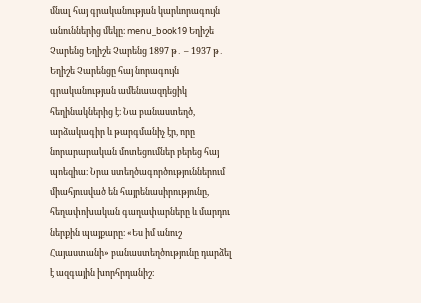մնալ հայ գրականության կարևորագույն անուններից մեկը։ menu_book19 Եղիշե Չարենց Եղիշե Չարենց 1897 թ․ – 1937 թ․ Եղիշե Չարենցը հայ նորագույն գրականության ամենաազդեցիկ հեղինակներից է։ Նա բանաստեղծ, արձակագիր և թարգմանիչ էր, որը նորարարական մոտեցումներ բերեց հայ պոեզիա։ Նրա ստեղծագործություններում միահյուսված են հայրենասիրությունը, հեղափոխական գաղափարները և մարդու ներքին պայքարը։ «Ես իմ անուշ Հայաստանի» բանաստեղծությունը դարձել է ազգային խորհրդանիշ։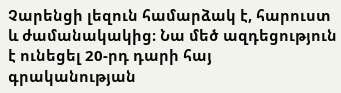Չարենցի լեզուն համարձակ է, հարուստ և ժամանակակից։ Նա մեծ ազդեցություն է ունեցել 20-րդ դարի հայ գրականության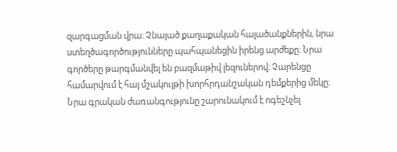զարգացման վրա։ Չնայած քաղաքական հալածանքներին, նրա ստեղծագործությունները պահպանեցին իրենց արժեքը։ Նրա գործերը թարգմանվել են բազմաթիվ լեզուներով։ Չարենցը համարվում է հայ մշակույթի խորհրդանշական դեմքերից մեկը։ Նրա գրական ժառանգությունը շարունակում է ոգեշնչել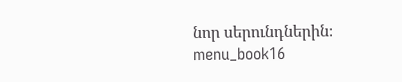նոր սերունդներին։ menu_book16